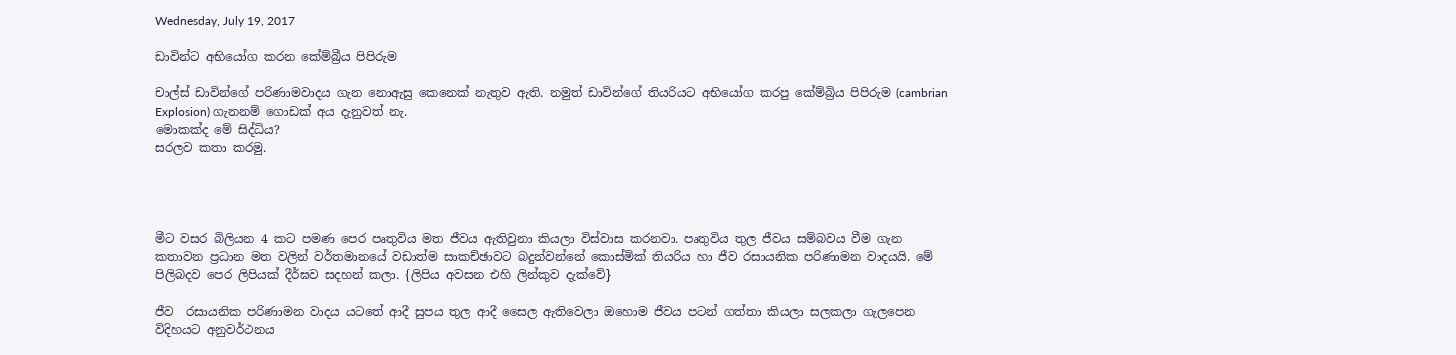Wednesday, July 19, 2017

ඩාවින්ට අභියෝග කරන කේම්බ්‍රීය පිපිරුම

චාල්ස් ඩාවින්ගේ පරිණාමවාදය ගැන නොඇසු කෙනෙක් නැතුව ඇති. නමුත් ඩාවින්ගේ තියරියට අභියෝග කරපු කේම්බ්‍රිය පිපිරුම (cambrian Explosion) ගැනනම් ගොඩක් අය දැනුවත් නැ.
මොකක්ද මේ සිද්ධිය?
සරලව කතා කරමු.




මීට වසර බිලියන 4 කට පමණ පෙර පෘතුවිය මත ජීවය ඇතිවුනා කියලා විස්වාස කරනවා. පෘතුවිය තුල ජීවය සම්බවය වීම ගැන කතාවන ප්‍රධාන මත වලින් වර්තමානයේ වඩාත්ම සාකච්ඡාවට බදුන්වන්නේ කොස්මික් තියරිය හා ජීව රසායනික පරිණාමන වාදයයි. මේ පිලිබදව පෙර ලිපියක් දීර්ඝව සදහන් කලා. {ලිපිය අවසන එහි ලින්කුව දැක්වේ}

ජීව  රසායනික පරිණාමන වාදය යටතේ ආදී සුපය තුල ආදී සෛල ඇතිවෙලා ඔහොම ජීවය පටන් ගත්තා කියලා සලකලා ගැලපෙන විදිහයට අනුවර්ථනය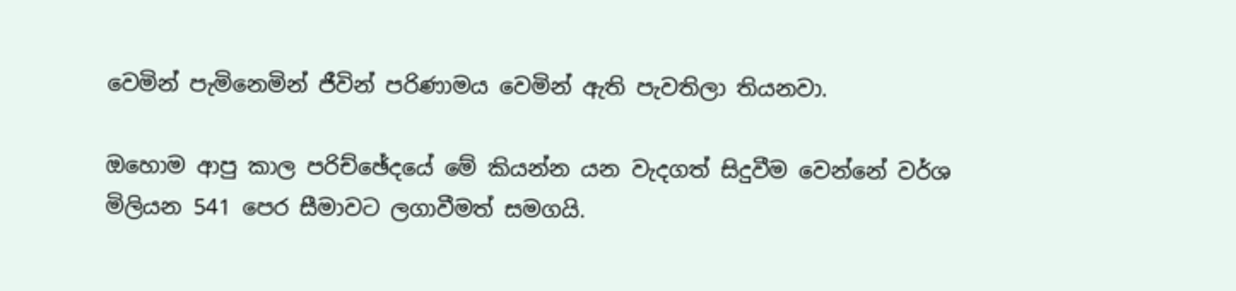වෙමින් පැමිනෙමින් ජීවින් පරිණාමය වෙමින් ඇති පැවතිලා තියනවා.

ඔහොම ආපු කාල පරිච්ඡේදයේ මේ කියන්න යන වැදගත් සිදුවීම වෙන්නේ වර්ශ මිලියන 541 පෙර සීමාවට ලගාවීමත් සමගයි.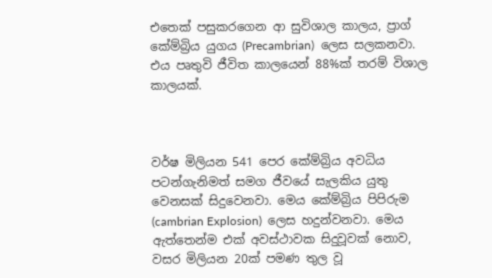එතෙක් පසුකරගෙන ආ සුවිශාල කාලය, ප්‍රාග් කේම්බ්‍රිය යුගය (Precambrian)  ලෙස සලකනවා. එය පෘතුවි ජීවිත කාලයෙන් 88%ක් තරම් විශාල කාලයක්.



වර්ෂ මිලියන 541 පෙර කේම්බ්‍රිය අවධිය පටන්ගැනිමත් සමග ජීවයේ සැලකිය යුතු වෙනසක් සිදුවෙනවා. මෙය කේම්බ්‍රිය පිපිරුම (cambrian Explosion)  ලෙස හදුන්වනවා. මෙය ඇත්තෙන්ම එක් අවස්ථාවක සිදුවූවක් නොව, වසර මිලියන 20ක් පමණ තුල වූ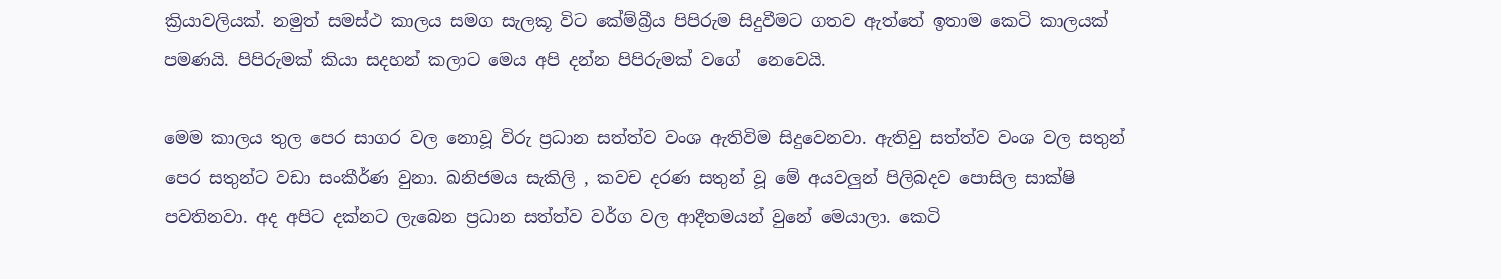ක්‍රියාවලියක්. නමුත් සමස්ථ කාලය සමග සැලකූ විට කේම්බ්‍රීය පිපිරුම සිදුවීමට ගතව ඇත්තේ ඉතාම කෙටි කාලයක් පමණයි. පිපිරුමක් කියා සදහන් කලාට මෙය අපි දන්න පිපිරුමක් වගේ  නෙවෙයි.

මෙම කාලය තුල පෙර සාගර වල නොවූ විරු ප්‍රධාන සත්ත්ව වංශ ඇතිවිම සිදුවෙනවා. ඇතිවු සත්ත්ව වංශ වල සතුන් පෙර සතුන්ට වඩා සංකීර්ණ වුනා. ඛනිජමය සැකිලි , කවච දරණ සතුන් වූ මේ අයවලුන් පිලිබදව පොසිල සාක්ෂි පවතිනවා. අද අපිට දක්නට ලැබෙන ප්‍රධාන සත්ත්ව වර්ග වල ආදීතමයන් වුනේ මෙයාලා. කෙටි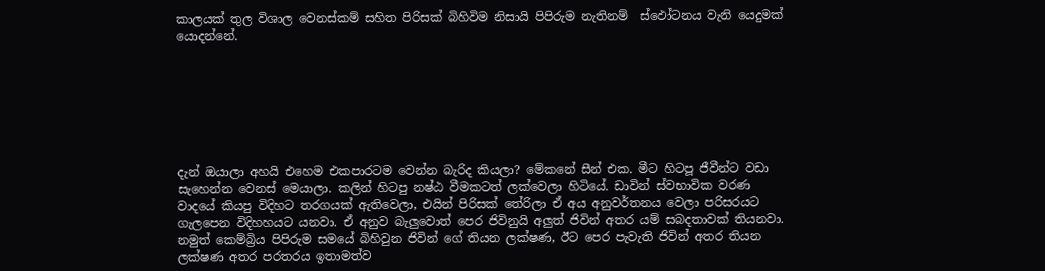කාලයක් තුල විශාල වෙනස්කම් සහිත පිරිසක් බිහිවිම නිසායි පිපිරුම නැතිනම්  ස්ඵෝටනය වැනි යෙදුමක් යොදන්නේ.







දැන් ඔයාලා අහයි එහෙම එකපාරටම වෙන්න බැරිද කියලා? මේකනේ සීන් එක. මීට හිටපූ ජීවීන්ට වඩා සැහෙන්න වෙනස් මෙයාලා. කලින් හිටපු නෂ්ඨ වීමකටත් ලක්වෙලා හිටියේ. ඩාවින් ස්වභාවික වරණ වාදයේ කියපු විදිහට තරගයක් ඇතිවෙලා, එයින් පිරිසක් තේරිලා ඒ අය අනුවර්තනය වෙලා පරිසරයට ගැලපෙන විදිහහයට යනවා. ඒ අනුව බැලුවොත් පෙර ජිවිනුයි අලුත් ජිවින් අතර යම් සබදතාවක් තියනවා. නමුත් කෙම්බ්‍රිය පිපිරුම සමයේ බිහිවුන ජිවින් ගේ තියන ලක්ෂණ, ඊට පෙර පැවැති ජිවින් අතර තියන ලක්ෂණ අතර පරතරය ඉතාමත්ව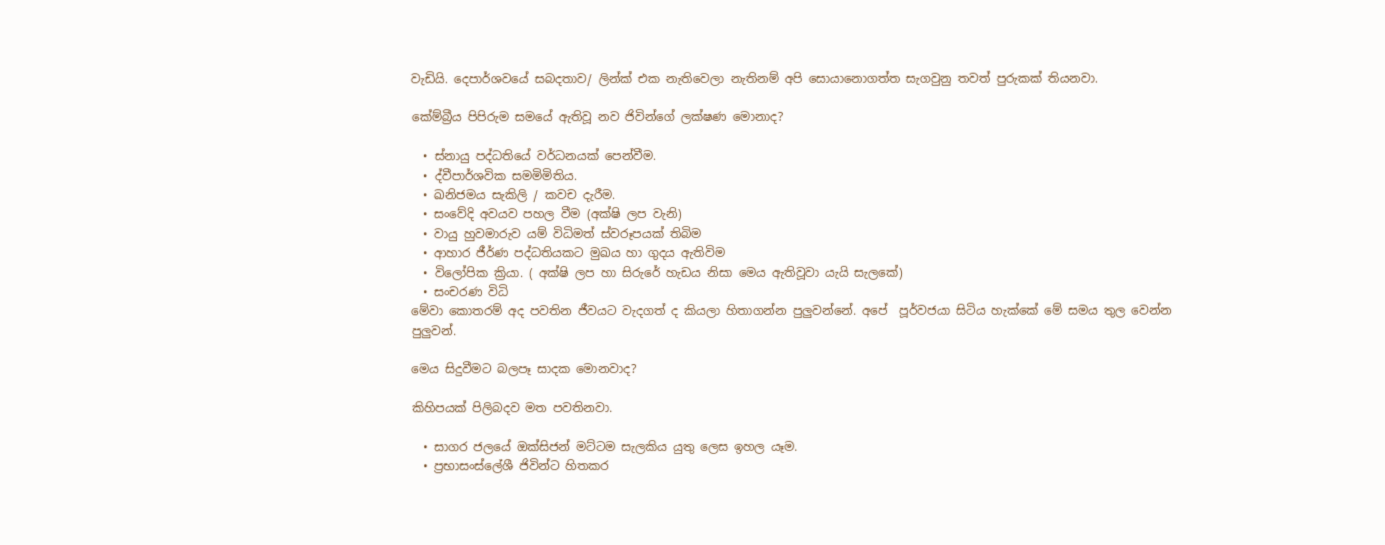වැඩියි. දෙපාර්ශවයේ සබදතාව/ ලින්ක් එක නැතිවෙලා නැතිනම් අපි සොයානොගත්ත සැගවුනු තවත් පුරුකක් තියනවා.

කේම්බ්‍රීය පිපිරුම සමයේ ඇතිවූ නව ජිවින්ගේ ලක්ෂණ මොනාද?

  • ස්නායු පද්ධතියේ වර්ධනයක් පෙන්වීම.
  • ද්වීපාර්ශවික සමමිමිතිය.
  • ඛනිජමය සැකිලි / කවච දැරීම.
  • සංවේදි අවයව පහල වීම (අක්ෂි ලප වැනි)
  • වායු හුවමාරුව යම් විධිමත් ස්වරූපයක් තිබිම
  • ආහාර ජීර්ණ පද්ධතියකට මුඛය හා ගුදය ඇතිවිම
  • විලෝපික ක්‍රියා. ( අක්ෂි ලප හා සිරුරේ හැඩය නිසා මෙය ඇතිවූවා යැයි සැලකේ)
  • සංචරණ විධි
මේවා කොතරම් අද පවතින ජීවයට වැදගත් ද කියලා හිතාගන්න පුලුවන්නේ. අපේ  පූර්වජයා සිටිය හැක්කේ මේ සමය තුල වෙන්න පුලුවන්.

මෙය සිදුවීමට බලපෑ සාදක මොනවාද?

කිහිපයක් පිලිබදව මත පවතිනවා.

  • සාගර ජලයේ ඔක්සිජන් මට්ටම සැලකිය යුතු ලෙස ඉහල යෑම.
  • ප්‍රභාසංස්ලේශී ජිවින්ට හිතකර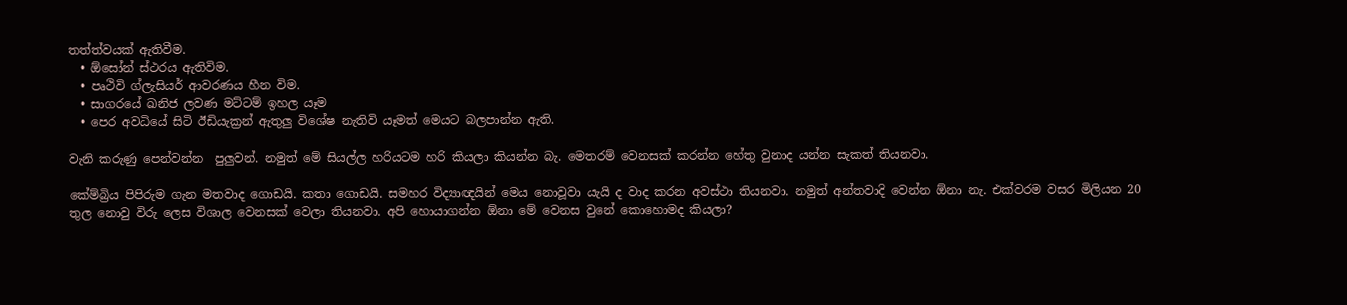තත්ත්වයක් ඇතිවීම.
  • ඕසෝන් ස්ථරය ඇතිවිම.
  • පෘථිවි ග්ලැසියර් ආවරණය හීන විම.
  • සාගරයේ ඛනිජ ලවණ මට්ටම් ඉහල යෑම
  • පෙර අවධියේ සිටි ඊඩියැක්‍රන් ඇතුලු විශේෂ නැතිවි යෑමත් මෙයට බලපාන්න ඇති.

වැනි කරුණු පෙන්වන්න  පුලුවන්. නමුත් මේ සියල්ල හරියටම හරි කියලා කියන්න බැ. මෙතරම් වෙනසක් කරන්න හේතු වුනාද යන්න සැකත් තියනවා.

කේම්බ්‍රිය පිපිරුම ගැන මතවාද ගොඩයි. කතා ගොඩයි. සමහර විද්‍යාඥයින් මෙය නොවූවා යැයි ද වාද කරන අවස්ථා තියනවා. නමුත් අන්තවාදි වෙන්න ඕනා නැ. එක්වරම වසර මිලියන 20 තුල නොවු විරු ලෙස විශාල වෙනසක් වෙලා තියනවා. අපි හොයාගන්න ඕනා මේ වෙනස වුනේ කොහොමද කියලා?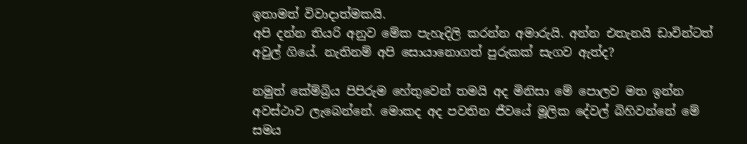ඉතාමත් විවාදාත්මකයි.
අපි දන්න තියරි අනුව මේක පැහැදිලි කරන්න අමාරුයි. අන්න එතැනයි ඩාවින්ටත් අවුල් ගියේ. නැතිනම් අපි සොයානොගත් පුරුකක් සැගව ඇත්ද?

නමුත් කේම්බ්‍රිය පිපිරුම හේතුවෙන් තමයි අද මිනිසා මේ පොලව මත ඉන්න අවස්ථාව ලැබෙන්නේ. මොකද අද පවතින ජීවයේ මූලික දේවල් බිහිවන්නේ මේ සමය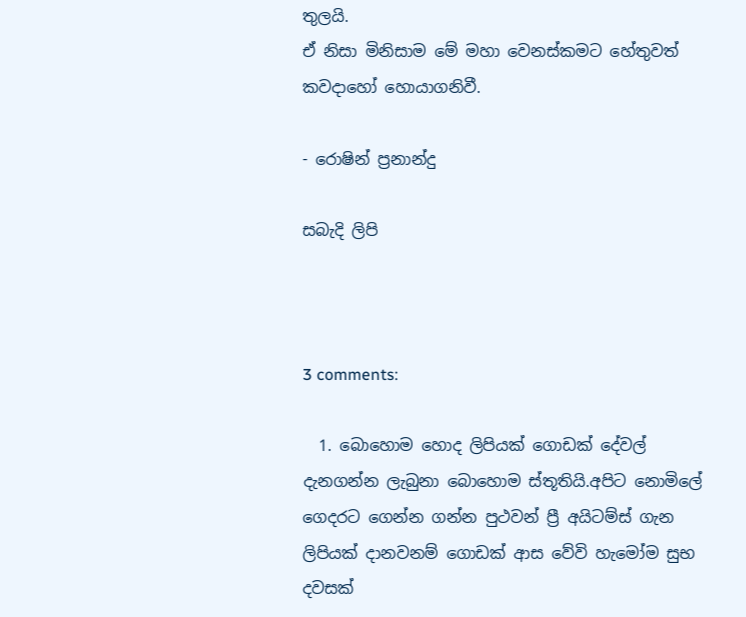තුලයි.
ඒ නිසා මිනිසාම මේ මහා වෙනස්කමට හේතුවත් කවදාහෝ හොයාගනිවී.

- රොෂින් ප්‍රනාන්දු

සබැදි ලිපි



3 comments:

  1. බොහොම හොද ලිපියක් ගොඩක් දේවල් දැනගන්න ලැබුනා බොහොම ස්තූතියි.අපිට නොමිලේ ගෙදරට ගෙන්න ගන්න පුථවන් ප්‍රී අයිටම්ස් ගැන ලිපියක් දානවනම් ගොඩක් ආස වේවි හැමෝම සුභ දවසක්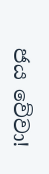ජය වේවා!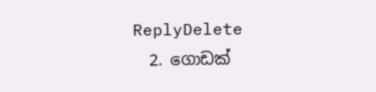ReplyDelete
  2. ගොඩක්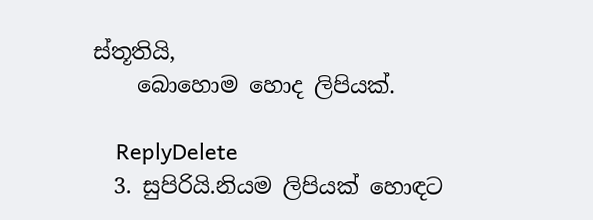ස්තූතියි,
    බොහොම හොද ලිපියක්.

    ReplyDelete
  3. සුපිරියි.නියම ලිපියක් හොඳට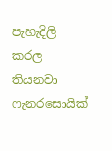පැහැදිලි කරල තියනවා ෆැනරසොයික්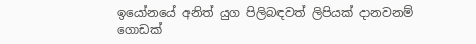ඉයෝනයේ අනිත් යුග පිලිබඳවත් ලිපියක් දානවනම් ගොඩක්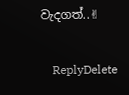වැදගත්..✌

    ReplyDelete